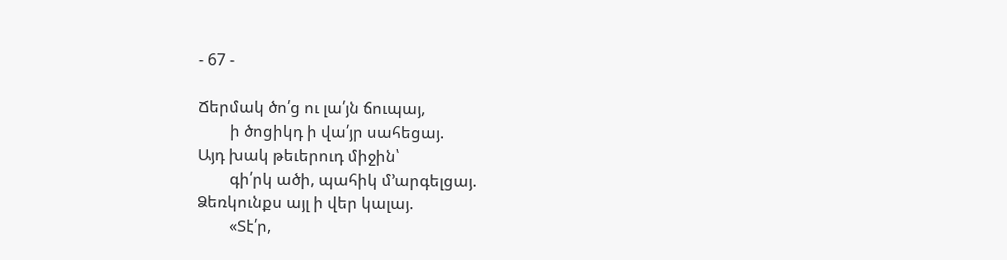- 67 -

Ճերմակ ծո՛ց ու լա՛յն ճուպայ,
        ի ծոցիկդ ի վա՛յր սահեցայ.
Այդ խակ թեւերուդ միջին՝
        գի՛րկ ածի, պահիկ մ’արգելցայ.
Ձեռկունքս այլ ի վեր կալայ.
        «Տէ՛ր,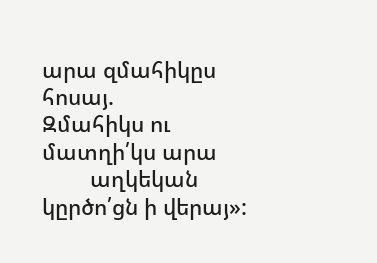արա զմահիկըս հոսայ.
Զմահիկս ու մատղի՛կս արա
        աղկեկան կըրծո՛ցն ի վերայ»: